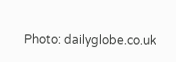Photo: dailyglobe.co.uk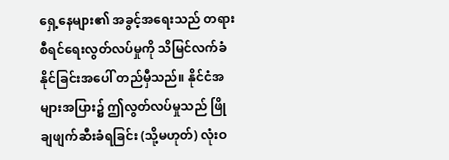ရှေ့နေများ၏ အခွင့်အရေးသည် တရားစီရင်ရေးလွတ်လပ်မှုကို သိမြင်လက်ခံနိုင်ခြင်းအပေါ် တည်မှီသည်။ နိုင်ငံအများအပြား၌ ဤလွတ်လပ်မှုသည် ဖြိုချဖျက်ဆီးခံရခြင်း (သို့မဟုတ်) လုံးဝ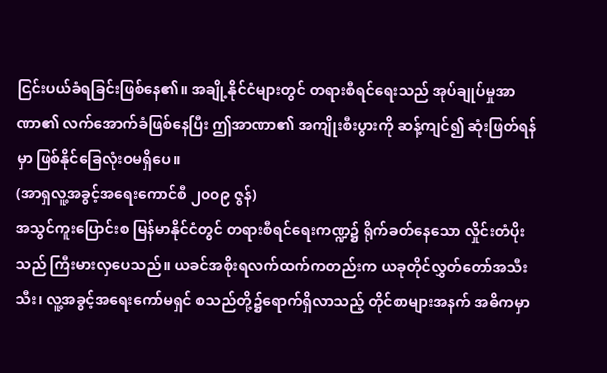ငြင်းပယ်ခံရခြင်းဖြစ်နေ၏။ အချို့နိုင်ငံများတွင် တရားစီရင်ရေးသည် အုပ်ချုပ်မှုအာဏာ၏ လက်အောက်ခံဖြစ်နေပြီး ဤအာဏာ၏ အကျိုးစီးပွားကို ဆန့်ကျင်၍ ဆုံးဖြတ်ရန်မှာ ဖြစ်နိုင်ခြေလုံးဝမရှိပေ။
(အာရှလူ့အခွင့်အရေးကောင်စီ ၂၀၀၉ ဇွန်)
အသွင်ကူးပြောင်းစ မြန်မာနိုင်ငံတွင် တရားစီရင်ရေးကဏ္ဍ၌ ရိုက်ခတ်နေသော လှိုင်းတံပိုးသည် ကြီးမားလှပေသည်။ ယခင်အစိုးရလက်ထက်ကတည်းက ယခုတိုင်လွှတ်တော်အသီးသီး၊ လူ့အခွင့်အရေးကော်မရှင် စသည်တို့၌ရောက်ရှိလာသည့် တိုင်စာများအနက် အဓိကမှာ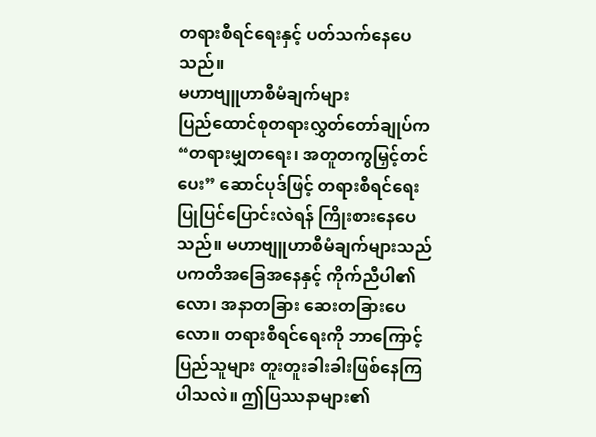တရားစီရင်ရေးနှင့် ပတ်သက်နေပေသည်။
မဟာဗျူဟာစီမံချက်များ
ပြည်ထောင်စုတရားလွှတ်တော်ချုပ်က “တရားမျှတရေး၊ အတူတကွမြှင့်တင်ပေး” ဆောင်ပုဒ်ဖြင့် တရားစီရင်ရေး ပြုပြင်ပြောင်းလဲရန် ကြိုးစားနေပေသည်။ မဟာဗျူဟာစီမံချက်များသည် ပကတိအခြေအနေနှင့် ကိုက်ညီပါ၏လော၊ အနာတခြား ဆေးတခြားပေလော။ တရားစီရင်ရေးကို ဘာကြောင့်ပြည်သူများ တူးတူးခါးခါးဖြစ်နေကြပါသလဲ။ ဤပြဿနာများ၏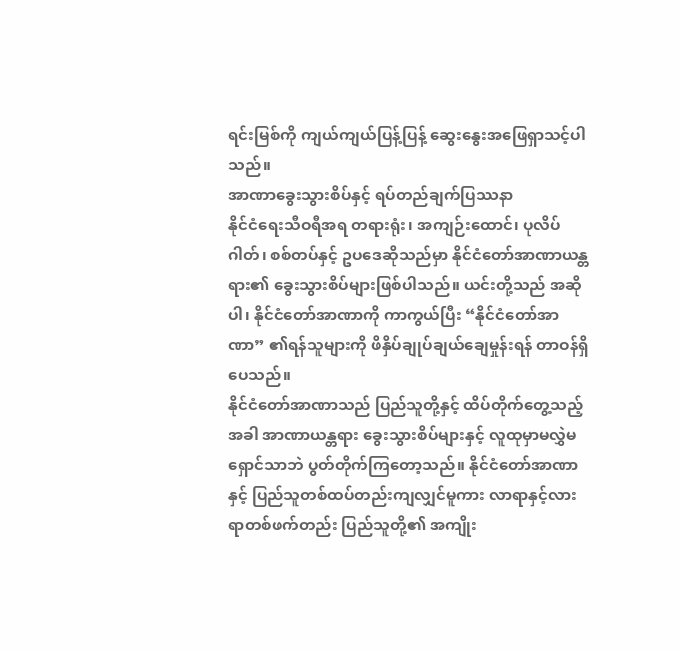ရင်းမြစ်ကို ကျယ်ကျယ်ပြန့်ပြန့် ဆွေးနွေးအဖြေရှာသင့်ပါသည်။
အာဏာခွေးသွားစိပ်နှင့် ရပ်တည်ချက်ပြဿနာ
နိုင်ငံရေးသီဝရီအရ တရားရုံး၊ အကျဉ်းထောင်၊ ပုလိပ်ဂါတ်၊ စစ်တပ်နှင့် ဥပဒေဆိုသည်မှာ နိုင်ငံတော်အာဏာယန္တရား၏ ခွေးသွားစိပ်များဖြစ်ပါသည်။ ယင်းတို့သည် အဆိုပါ၊ နိုင်ငံတော်အာဏာကို ကာကွယ်ပြီး “နိုင်ငံတော်အာဏာ” ၏ရန်သူများကို ဖိနှိပ်ချုပ်ချယ်ချေမှုန်းရန် တာဝန်ရှိပေသည်။
နိုင်ငံတော်အာဏာသည် ပြည်သူတို့နှင့် ထိပ်တိုက်တွေ့သည့်အခါ အာဏာယန္တရား ခွေးသွားစိပ်များနှင့် လူထုမှာမလွှဲမရှောင်သာဘဲ ပွတ်တိုက်ကြတော့သည်။ နိုင်ငံတော်အာဏာနှင့် ပြည်သူတစ်ထပ်တည်းကျလျှင်မူကား လာရာနှင့်လားရာတစ်ဖက်တည်း ပြည်သူတို့၏ အကျိုး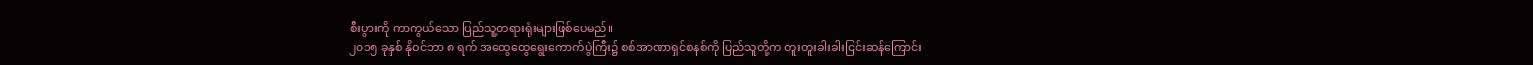စီးပွားကို ကာကွယ်သော ပြည်သူ့တရားရုံးများဖြစ်ပေမည်။
၂၀၁၅ ခုနှစ် နိုဝင်ဘာ ၈ ရက် အထွေထွေရွေးကောက်ပွဲကြီး၌ စစ်အာဏာရှင်စနစ်ကို ပြည်သူတို့က တူးတူးခါးခါးငြင်းဆန်ကြောင်း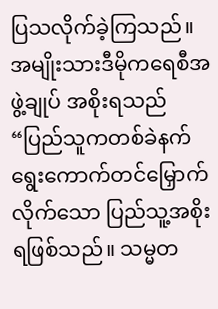ပြသလိုက်ခဲ့ကြသည်။ အမျိုးသားဒီမိုကရေစီအဖွဲ့ချုပ် အစိုးရသည် “ပြည်သူကတစ်ခဲနက် ရွေးကောက်တင်မြှောက်လိုက်သော ပြည်သူ့အစိုးရဖြစ်သည်။ သမ္မတ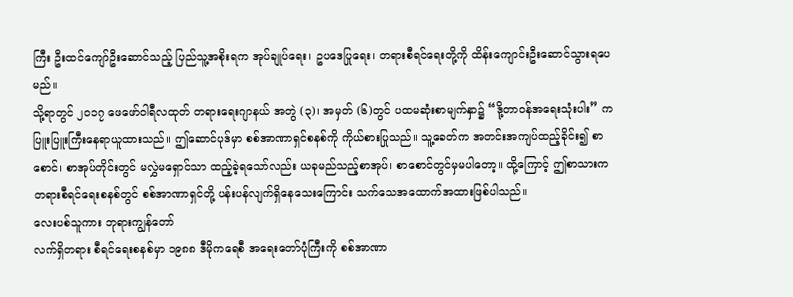ကြီး ဦးထင်ကျော်ဦးဆောင်သည့် ပြည်သူ့အစိုးရက အုပ်ချုပ်ရေး၊ ဥပဒေပြုရေး၊ တရားစီရင်ရေးတို့ကို ထိန်းကျောင်းဦးဆောင်သွားရပေမည်။
သို့ရာတွင် ၂၀၁၇ ဖေဖော်ဝါရီလထုတ် တရားရေးဂျာနယ် အတွဲ (၃)၊ အမှတ် (၆)တွင် ပထမဆုံးစာမျက်နှာ၌ “ဒို့တာဝန်အရေးသုံးပါး” က ပြူးပြူးကြီးနေရာယူထားသည်။ ဤဆောင်ပုဒ်မှာ စစ်အာဏာရှင်စနစ်ကို ကိုယ်စားပြုသည်။ သူ့ခေတ်က အတင်းအကျပ်ထည့်ခိုင်း၍ စာစောင်၊ စာအုပ်တိုင်းတွင် မလွှဲမရှောင်သာ ထည့်ခဲ့ရသော်လည်း ယခုမည်သည့်စာအုပ်၊ စာစောင်တွင်မှမပါတော့။ ထို့ကြောင့် ဤစာသားက တရားစီရင်ရေးစနစ်တွင် စစ်အာဏာရှင်တို့ ပန်းပန်လျက်ရှိနေသေးကြောင်း သက်သေအထောက်အထားဖြစ်ပါသည်။
လေးပစ်သူကား ဘုရားကျွန်တော်
လက်ရှိတရား စီရင်ရေးစနစ်မှာ ၁၉၈၈ ဒီမိုကရေစီ အရေးတော်ပုံကြီးကို စစ်အာဏာ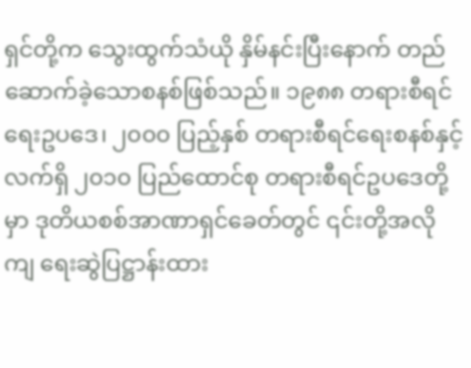ရှင်တို့က သွေးထွက်သံယို နှိမ်နင်းပြီးနောက် တည်ဆောက်ခဲ့သောစနစ်ဖြစ်သည်။ ၁၉၈၈ တရားစီရင်ရေးဥပဒေ၊ ၂၀၀၀ ပြည့်နှစ် တရားစီရင်ရေးစနစ်နှင့် လက်ရှိ ၂၀၁၀ ပြည်ထောင်စု တရားစီရင်ဥပဒေတို့မှာ ဒုတိယစစ်အာဏာရှင်ခေတ်တွင် ၎င်းတို့အလိုကျ ရေးဆွဲပြဋ္ဌာန်းထား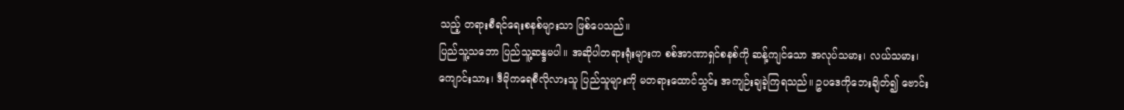သည့် တရားစီရင်ရေးစနစ်များသာ ဖြစ်ပေသည်။
ပြည်သူ့သဘော ပြည်သူ့ဆန္ဒမပါ။ အဆိုပါတရားရုံးများက စစ်အာဏာရှင်စနစ်ကို ဆန့်ကျင်သော အလုပ်သမား၊ လယ်သမား၊ ကျောင်းသား၊ ဒီမိုကရေစီလိုလားသူ ပြည်သူများကို မတရားထောင်သွင်း အကျဉ်းချခဲ့ကြရသည်။ ဥပဒေကိုဘေးချိတ်၍ ဗောင်း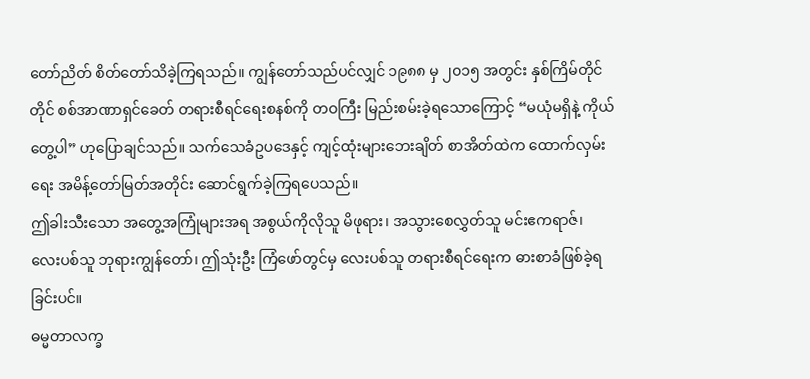တော်ညိတ် စိတ်တော်သိခဲ့ကြရသည်။ ကျွန်တော်သည်ပင်လျှင် ၁၉၈၈ မှ ၂၀၁၅ အတွင်း နှစ်ကြိမ်တိုင်တိုင် စစ်အာဏာရှင်ခေတ် တရားစီရင်ရေးစနစ်ကို တဝကြီး မြည်းစမ်းခဲ့ရသောကြောင့် “မယုံမရှိနဲ့ ကိုယ်တွေ့ပါ” ဟုပြောချင်သည်။ သက်သေခံဥပဒေနှင့် ကျင့်ထုံးများဘေးချိတ် စာအိတ်ထဲက ထောက်လှမ်းရေး အမိန့်တော်မြတ်အတိုင်း ဆောင်ရွက်ခဲ့ကြရပေသည်။
ဤခါးသီးသော အတွေ့အကြုံများအရ အစွယ်ကိုလိုသူ မိဖုရား၊ အသွားစေလွှတ်သူ မင်းဧကရာဇ်၊ လေးပစ်သူ ဘုရားကျွန်တော်၊ ဤသုံးဦး ကြံဖော်တွင်မှ လေးပစ်သူ တရားစီရင်ရေးက ဓားစာခံဖြစ်ခဲ့ရခြင်းပင်။
ဓမ္မတာလက္ခ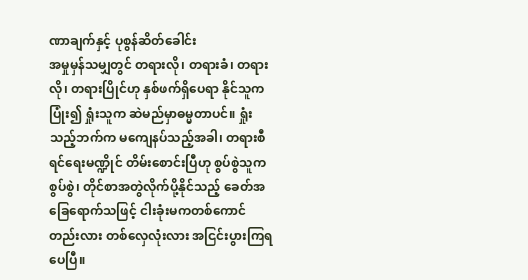ဏာချက်နှင့် ပုစွန်ဆိတ်ခေါင်း
အမှုမှန်သမျှတွင် တရားလို၊ တရားခံ၊ တရားလို၊ တရားပြိုင်ဟု နှစ်ဖက်ရှိပေရာ နိုင်သူကပြုံး၍ ရှုံးသူက ဆဲမည်မှာဓမ္မတာပင်။ ရှုံးသည့်ဘက်က မကျေနပ်သည့်အခါ၊ တရားစီရင်ရေးမဏ္ဍိုင် တိမ်းစောင်းပြီဟု စွပ်စွဲသူကစွပ်စွဲ၊ တိုင်စာအတွဲလိုက်ပို့နိုင်သည့် ခေတ်အခြေရောက်သဖြင့် ငါးခုံးမကတစ်ကောင်တည်းလား တစ်လှေလုံးလား အငြင်းပွားကြရပေပြီ။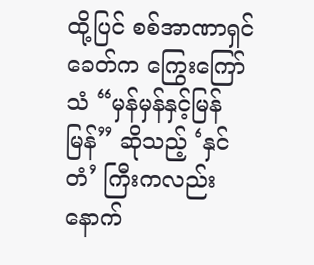ထို့ပြင် စစ်အာဏာရှင်ခေတ်က ကြွေးကြော်သံ “မှန်မှန်နှင့်မြန်မြန်” ဆိုသည့် ‘နှင်တံ’ ကြီးကလည်း နောက်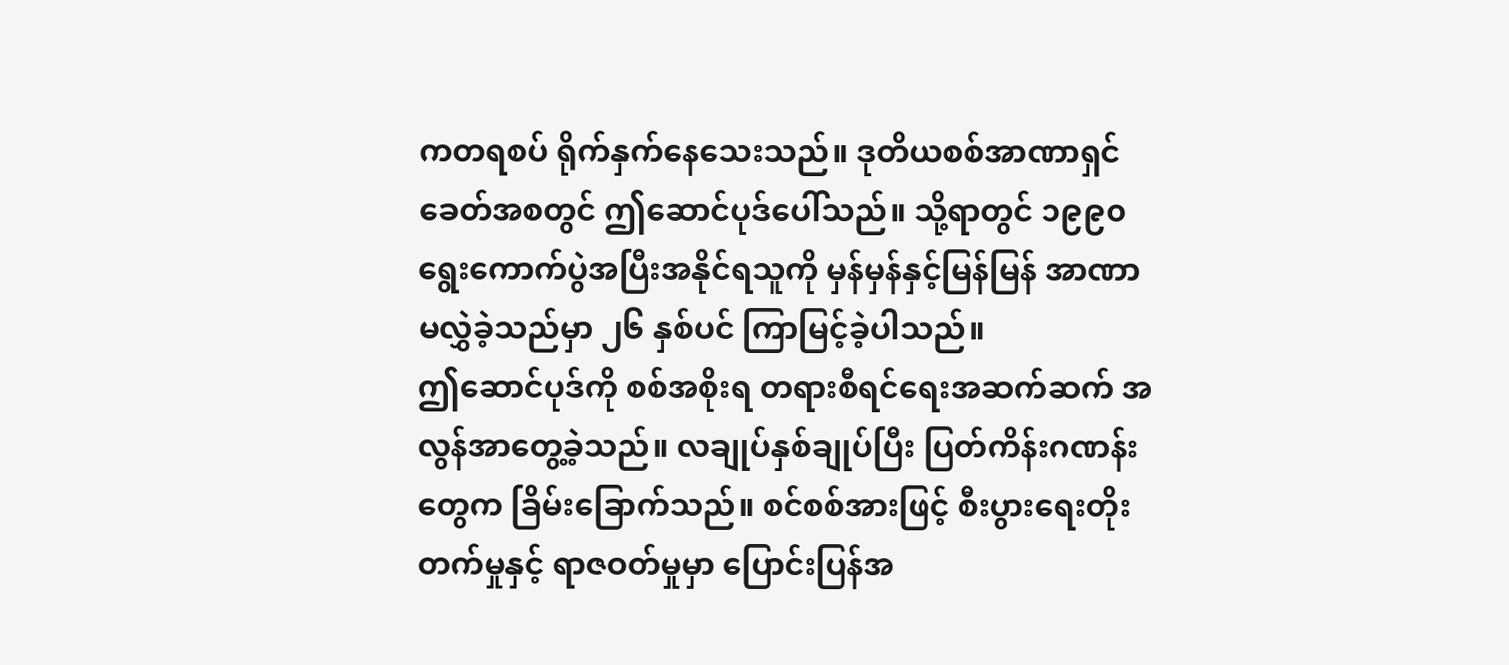ကတရစပ် ရိုက်နှက်နေသေးသည်။ ဒုတိယစစ်အာဏာရှင်ခေတ်အစတွင် ဤဆောင်ပုဒ်ပေါ်သည်။ သို့ရာတွင် ၁၉၉၀ ရွေးကောက်ပွဲအပြီးအနိုင်ရသူကို မှန်မှန်နှင့်မြန်မြန် အာဏာမလွှဲခဲ့သည်မှာ ၂၆ နှစ်ပင် ကြာမြင့်ခဲ့ပါသည်။
ဤဆောင်ပုဒ်ကို စစ်အစိုးရ တရားစီရင်ရေးအဆက်ဆက် အလွန်အာတွေ့ခဲ့သည်။ လချုပ်နှစ်ချုပ်ပြီး ပြတ်ကိန်းဂဏန်းတွေက ခြိမ်းခြောက်သည်။ စင်စစ်အားဖြင့် စီးပွားရေးတိုးတက်မှုနှင့် ရာဇဝတ်မှုမှာ ပြောင်းပြန်အ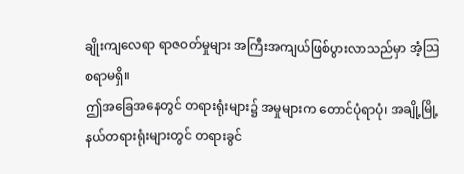ချိုးကျလေရာ ရာဇဝတ်မှုများ အကြီးအကျယ်ဖြစ်ပွားလာသည်မှာ အံ့သြစရာမရှိ။
ဤအခြေအနေတွင် တရားရုံးများ၌ အမှုများက တောင်ပုံရာပုံ၊ အချို့မြို့နယ်တရားရုံးများတွင် တရားခွင်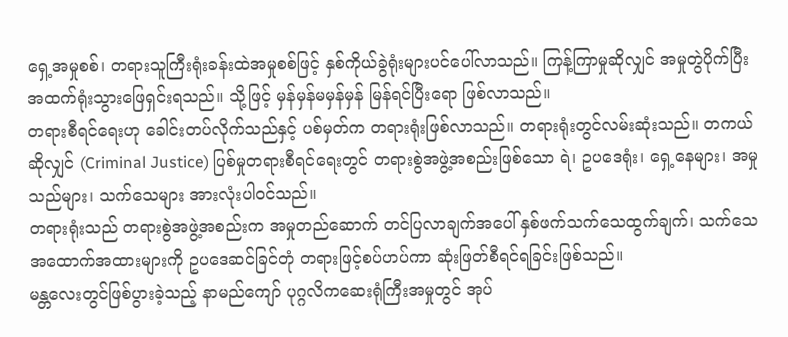ရှေ့အမှုစစ်၊ တရားသူကြီးရုံးခန်းထဲအမှုစစ်ဖြင့် နှစ်ကိုယ်ခွဲရုံးများပင်ပေါ်လာသည်။ ကြန့်ကြာမှုဆိုလျှင် အမှုတွဲပိုက်ပြီး အထက်ရုံးသွားဖြေရှင်းရသည်။ သို့ဖြင့် မှန်မှန်မမှန်မှန် မြန်ရင်ပြီးရော ဖြစ်လာသည်။
တရားစီရင်ရေးဟု ခေါင်းတပ်လိုက်သည်နှင့် ပစ်မှတ်က တရားရုံးဖြစ်လာသည်။ တရားရုံးတွင်လမ်းဆုံးသည်။ တကယ်ဆိုလျှင် (Criminal Justice) ပြစ်မှုတရားစီရင်ရေးတွင် တရားစွဲအဖွဲ့အစည်းဖြစ်သော ရဲ၊ ဥပဒေရုံး၊ ရှေ့နေများ၊ အမှုသည်များ၊ သက်သေများ အားလုံးပါဝင်သည်။
တရားရုံးသည် တရားစွဲအဖွဲ့အစည်းက အမှုတည်ဆောက် တင်ပြလာချက်အပေါ် နှစ်ဖက်သက်သေထွက်ချက်၊ သက်သေအထောက်အထားများကို ဥပဒေဆင်ခြင်တုံ တရားဖြင့်စပ်ဟပ်ကာ ဆုံးဖြတ်စီရင်ရခြင်းဖြစ်သည်။
မန္တလေးတွင်ဖြစ်ပွားခဲ့သည့် နာမည်ကျော် ပုဂ္ဂလိကဆေးရုံကြီးအမှုတွင် အုပ်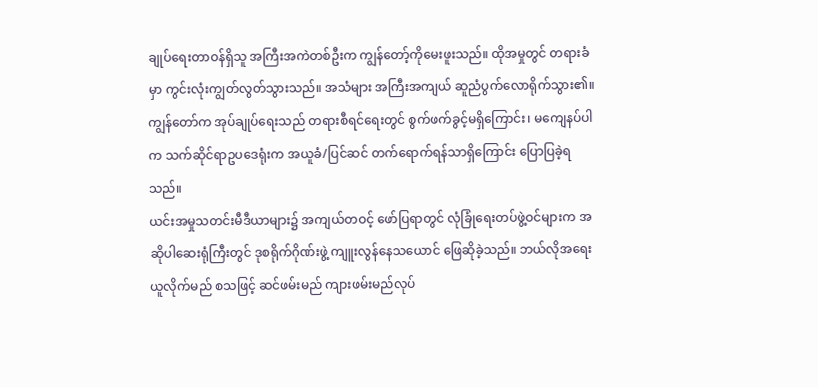ချုပ်ရေးတာဝန်ရှိသူ အကြီးအကဲတစ်ဦးက ကျွန်တော့်ကိုမေးဖူးသည်။ ထိုအမှုတွင် တရားခံမှာ ကွင်းလုံးကျွတ်လွတ်သွားသည်။ အသံများ အကြီးအကျယ် ဆူညံပွက်လောရိုက်သွား၏။
ကျွန်တော်က အုပ်ချုပ်ရေးသည် တရားစီရင်ရေးတွင် စွက်ဖက်ခွင့်မရှိကြောင်း၊ မကျေနပ်ပါက သက်ဆိုင်ရာဥပဒေရုံးက အယူခံ/ပြင်ဆင် တက်ရောက်ရန်သာရှိကြောင်း ပြောပြခဲ့ရသည်။
ယင်းအမှုသတင်းမီဒီယာများ၌ အကျယ်တဝင့် ဖော်ပြရာတွင် လုံခြုံရေးတပ်ဖွဲ့ဝင်များက အဆိုပါဆေးရုံကြီးတွင် ဒုစရိုက်ဂိုဏ်းဖွဲ့ ကျူးလွန်နေသယောင် ဖြေဆိုခဲ့သည်။ ဘယ်လိုအရေးယူလိုက်မည် စသဖြင့် ဆင်ဖမ်းမည် ကျားဖမ်းမည်လုပ်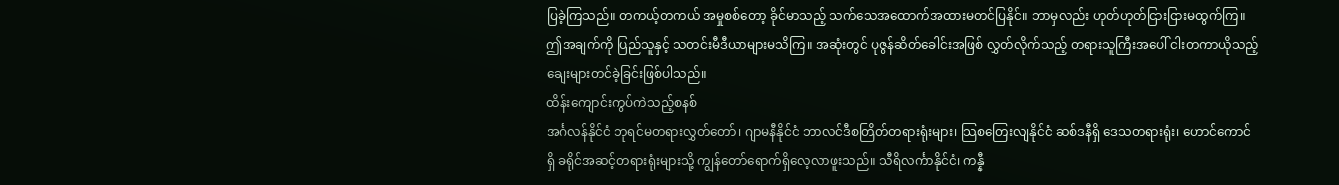ပြခဲ့ကြသည်။ တကယ့်တကယ် အမှုစစ်တော့ ခိုင်မာသည့် သက်သေအထောက်အထားမတင်ပြနိုင်။ ဘာမှလည်း ဟုတ်ဟုတ်ငြားငြားမထွက်ကြ။ ဤအချက်ကို ပြည်သူနှင့် သတင်းမီဒီယာများမသိကြ။ အဆုံးတွင် ပုဇွန်ဆိတ်ခေါင်းအဖြစ် လွှတ်လိုက်သည့် တရားသူကြီးအပေါ် ငါးတကာယိုသည့် ချေးများတင်ခဲ့ခြင်းဖြစ်ပါသည်။
ထိန်းကျောင်းကွပ်ကဲသည့်စနစ်
အင်္ဂလန်နိုင်ငံ ဘုရင်မတရားလွှတ်တော်၊ ဂျာမနီနိုင်ငံ ဘာလင်ဒီစတြိတ်တရားရုံးများ၊ သြစတြေးလျနိုင်ငံ ဆစ်ဒနီရှိ ဒေသတရားရုံး၊ ဟောင်ကောင်ရှိ ခရိုင်အဆင့်တရားရုံးများသို့ ကျွန်တော်ရောက်ရှိလေ့လာဖူးသည်။ သီရိလင်္ကာနိုင်ငံ၊ ကန္နီ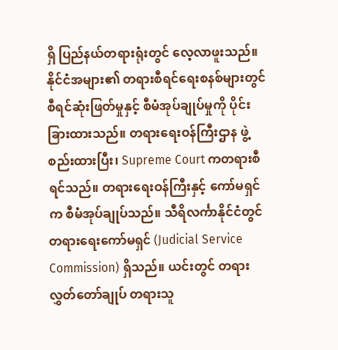ရှိ ပြည်နယ်တရားရုံးတွင် လေ့လာဖူးသည်။
နိုင်ငံအများ၏ တရားစီရင်ရေးစနစ်များတွင် စီရင်ဆုံးဖြတ်မှုနှင့် စီမံအုပ်ချုပ်မှုကို ပိုင်းခြားထားသည်။ တရားရေးဝန်ကြီးဌာန ဖွဲ့စည်းထားပြီး၊ Supreme Court ကတရားစီရင်သည်။ တရားရေးဝန်ကြီးနှင့် ကော်မရှင်က စီမံအုပ်ချုပ်သည်။ သီရိလင်္ကာနိုင်ငံတွင် တရားရေးကော်မရှင် (Judicial Service Commission) ရှိသည်။ ယင်းတွင် တရားလွှတ်တော်ချုပ် တရားသူ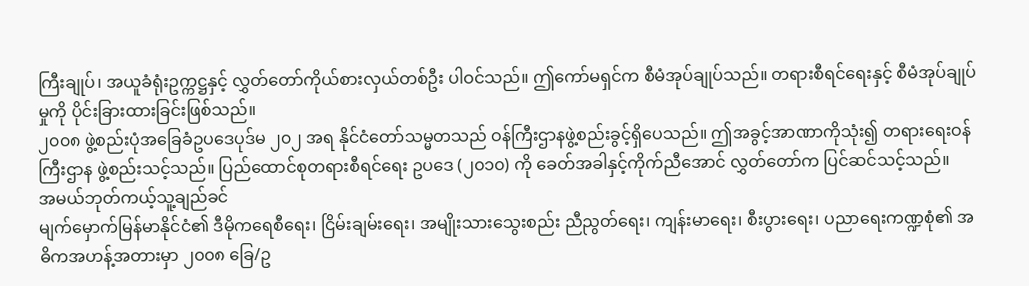ကြီးချုပ်၊ အယူခံရုံးဥက္ကဋ္ဌနှင့် လွှတ်တော်ကိုယ်စားလှယ်တစ်ဦး ပါဝင်သည်။ ဤကော်မရှင်က စီမံအုပ်ချုပ်သည်။ တရားစီရင်ရေးနှင့် စီမံအုပ်ချုပ်မှုကို ပိုင်းခြားထားခြင်းဖြစ်သည်။
၂၀၀၈ ဖွဲ့စည်းပုံအခြေခံဥပဒေပုဒ်မ ၂၀၂ အရ နိုင်ငံတော်သမ္မတသည် ဝန်ကြီးဌာနဖွဲ့စည်းခွင့်ရှိပေသည်။ ဤအခွင့်အာဏာကိုသုံး၍ တရားရေးဝန်ကြီးဌာန ဖွဲ့စည်းသင့်သည်။ ပြည်ထောင်စုတရားစီရင်ရေး ဥပဒေ (၂၀၁၀) ကို ခေတ်အခါနှင့်ကိုက်ညီအောင် လွှတ်တော်က ပြင်ဆင်သင့်သည်။
အမယ်ဘုတ်ကယ့်သူ့ချည်ခင်
မျက်မှောက်မြန်မာနိုင်ငံ၏ ဒီမိုကရေစီရေး၊ ငြိမ်းချမ်းရေး၊ အမျိုးသားသွေးစည်း ညီညွတ်ရေး၊ ကျန်းမာရေး၊ စီးပွားရေး၊ ပညာရေးကဏ္ဍစုံ၏ အဓိကအဟန့်အတားမှာ ၂၀၀၈ ခြေ/ဥ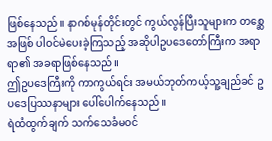ဖြစ်နေသည်။ နာဂစ်မုန်တိုင်းတွင် ကွယ်လွန်ပြီးသူများက တစ္ဆေအဖြစ် ပါဝင်မဲပေးခဲ့ကြသည့် အဆိုပါဥပဒေတော်ကြီးက အရာရာ၏ အခရာဖြစ်နေသည်။
ဤဥပဒေကြီးကို ကာကွယ်ရင်း အမယ်ဘုတ်ကယ့်သူ့ချည်ခင် ဥပဒေပြဿနာများ ပေါ်ပေါက်နေသည်။
ရဲထံထွက်ချက် သက်သေခံမဝင်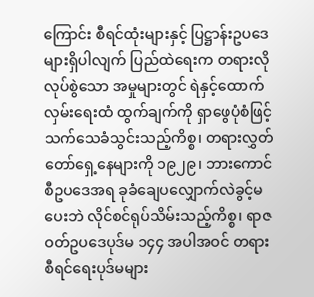ကြောင်း စီရင်ထုံးများနှင့် ပြဋ္ဌာန်းဥပဒေများရှိပါလျက် ပြည်ထဲရေးက တရားလိုလုပ်စွဲသော အမှုများတွင် ရဲနှင့်ထောက်လှမ်းရေးထံ ထွက်ချက်ကို ရှာဖွေပုံစံဖြင့် သက်သေခံသွင်းသည့်ကိစ္စ၊ တရားလွှတ်တော်ရှေ့နေများကို ၁၉၂၉၊ ဘားကောင်စီဥပဒေအရ ခုခံချေပလျှောက်လဲခွင့်မပေးဘဲ လိုင်စင်ရုပ်သိမ်းသည့်ကိစ္စ၊ ရာဇဝတ်ဥပဒေပုဒ်မ ၁၄၄ အပါအဝင် တရားစီရင်ရေးပုဒ်မများ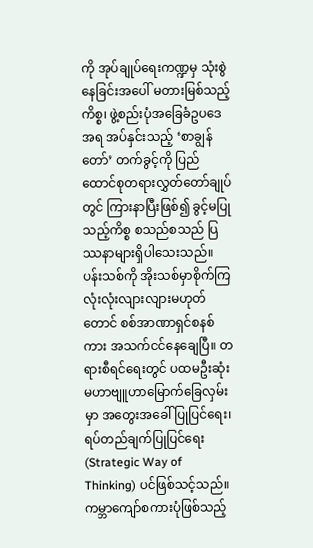ကို အုပ်ချုပ်ရေးကဏ္ဍမှ သုံးစွဲနေခြင်းအပေါ် မတားမြစ်သည့်ကိစ္စ၊ ဖွဲ့စည်းပုံအခြေခံဥပဒေအရ အပ်နှင်းသည့် ‘စာချွန်တော်’ တက်ခွင့်ကို ပြည်ထောင်စုတရားလွှတ်တော်ချုပ်တွင် ကြားနာပြီးဖြစ်၍ ခွင့်မပြုသည့်ကိစ္စ စသည်စသည် ပြဿနာများရှိပါသေးသည်။
ပန်းသစ်ကို အိုးသစ်မှာစိုက်ကြ
လုံးလုံးလျားလျားမဟုတ်တောင် စစ်အာဏာရှင်စနစ်ကား အသက်ငင်နေချေပြီ။ တရားစီရင်ရေးတွင် ပထမဦးဆုံး မဟာဗျူဟာမြောက်ခြေလှမ်းမှာ အတွေးအခေါ်ပြုပြင်ရေး၊ ရပ်တည်ချက်ပြုပြင်ရေး (Strategic Way of Thinking) ပင်ဖြစ်သင့်သည်။ ကမ္ဘာကျော်စကားပုံဖြစ်သည့်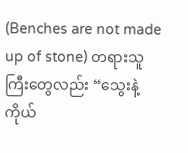(Benches are not made up of stone) တရားသူကြီးတွေလည်း “သွေးနဲ့ကိုယ်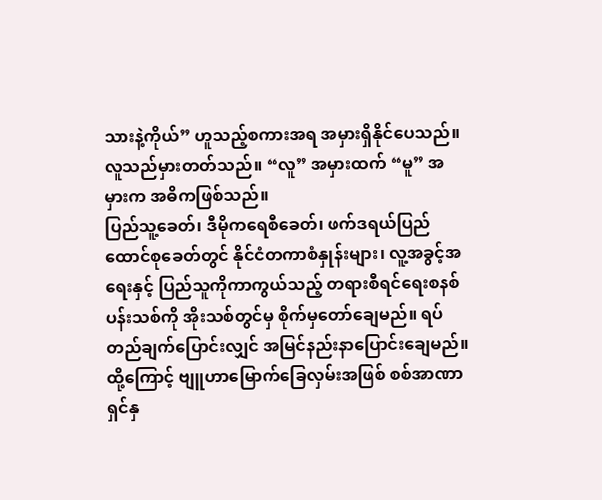သားနဲ့ကိုယ်” ဟူသည့်စကားအရ အမှားရှိနိုင်ပေသည်။ လူသည်မှားတတ်သည်။ “လူ” အမှားထက် “မူ” အမှားက အဓိကဖြစ်သည်။
ပြည်သူ့ခေတ်၊ ဒီမိုကရေစီခေတ်၊ ဖက်ဒရယ်ပြည်ထောင်စုခေတ်တွင် နိုင်ငံတကာစံနှုန်းများ၊ လူ့အခွင့်အရေးနှင့် ပြည်သူကိုကာကွယ်သည့် တရားစီရင်ရေးစနစ် ပန်းသစ်ကို အိုးသစ်တွင်မှ စိုက်မှတော်ချေမည်။ ရပ်တည်ချက်ပြောင်းလျှင် အမြင်နည်းနာပြောင်းချေမည်။ ထို့ကြောင့် ဗျူဟာမြောက်ခြေလှမ်းအဖြစ် စစ်အာဏာရှင်နှ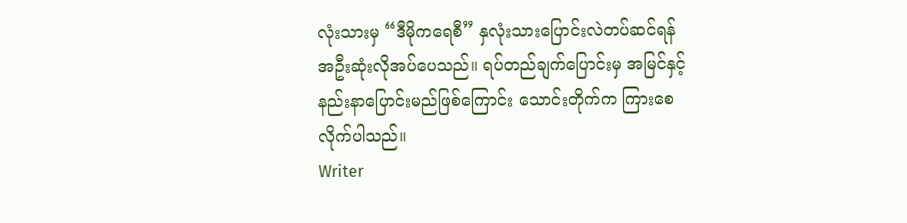လုံးသားမှ “ဒီမိုကရေစီ” နှလုံးသားပြောင်းလဲတပ်ဆင်ရန် အဦးဆုံးလိုအပ်ပေသည်။ ရပ်တည်ချက်ပြောင်းမှ အမြင်နှင့်နည်းနာပြောင်းမည်ဖြစ်ကြောင်း သောင်းတိုက်က ကြားစေလိုက်ပါသည်။
Writer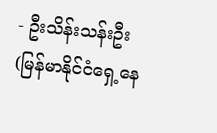- ဦးသိန်းသန်းဦး (မြန်မာနိုင်ငံရှေ့နေ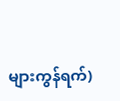များကွန်ရက်)